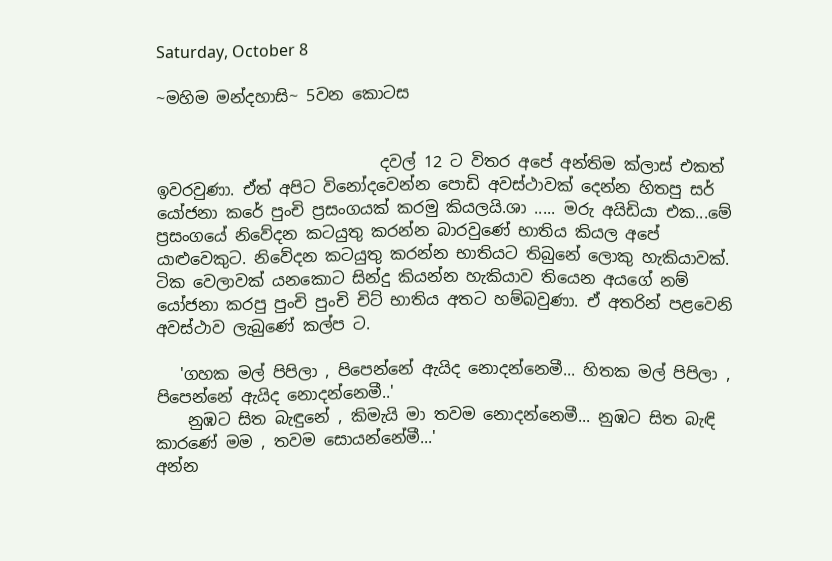Saturday, October 8

~මහිම මන්දහාසි~ 5වන කොටස


                            දවල් 12 ට විතර අපේ අන්තිම ක්ලාස් එකත් ඉවරවුණා. ඒත් අපිට විනෝදවෙන්න පොඩි අවස්ථාවක් දෙන්න හිතපු සර් යෝජනා කරේ පුංචි ප්‍රසංගයක් කරමු කියලයි.ශා ..... මරු අයිඩියා එක...මේ ප්‍රසංගයේ නිවේදන කටයුතු කරන්න බාරවුණේ භාතිය කියල අපේ යාළුවෙකුට. නිවේදන කටයුතු කරන්න භාතියට තිබුනේ ලොකු හැකියාවක්. ටික වෙලාවක් යනකොට සින්දු කියන්න හැකියාව තියෙන අයගේ නම් යෝජනා කරපු පුංචි පුංචි චිට් භාතිය අතට හම්බවුණා. ඒ අතරින් පළවෙනි අවස්ථාව ලැබුණේ කල්ප ට.

   'ගහක මල් පිපිලා , පිපෙන්නේ ඇයිද නොදන්නෙමී... හිතක මල් පිපිලා , පිපෙන්නේ ඇයිද නොදන්නෙමී..'
    නුඹට සිත බැඳුනේ , කිමැයි මා තවම නොදන්නෙමී... නුඹට සිත බැඳි කාරණේ මම , තවම සොයන්නේමී...'
අන්න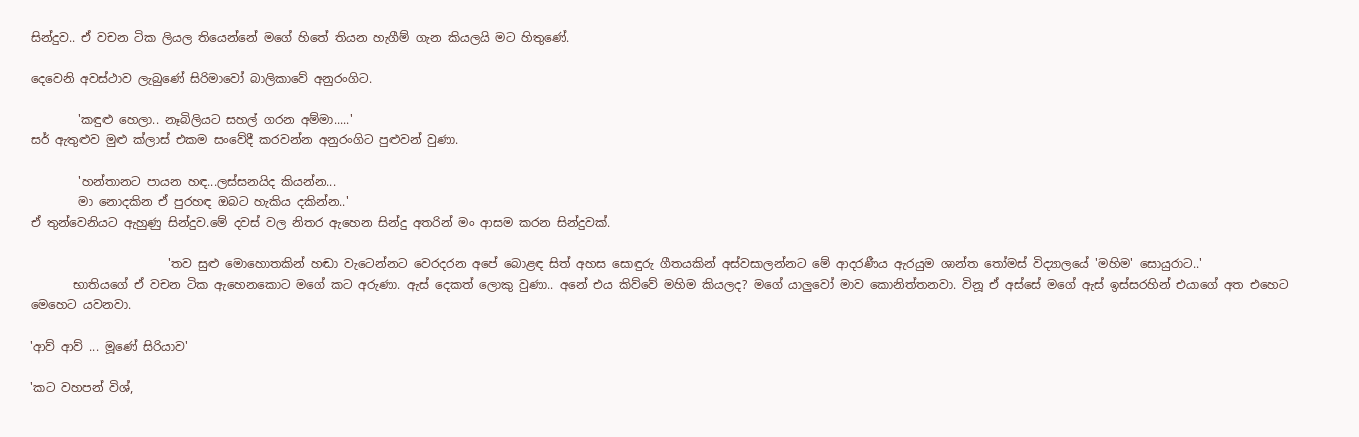සින්දුව.. ඒ වචන ටික ලියල තියෙන්නේ මගේ හිතේ තියන හැගීම් ගැන කියලයි මට හිතුණේ.

දෙවෙනි අවස්ථාව ලැබුණේ සිරිමාවෝ බාලිකාවේ අනුරංගිට.

        'කඳුළු හෙලා.. නෑබිලියට සහල් ගරන අම්මා.....'
සර් ඇතුළුව මුළු ක්ලාස් එකම සංවේදී කරවන්න අනුරංගිට පුළුවන් වුණා.

        'හන්තානට පායන හඳ...ලස්සනයිද කියන්න...
        මා නොදකින ඒ පුරහඳ ඔබට හැකිය දකින්න..'
ඒ තුන්වෙනියට ඇහුණු සින්දුව.මේ දවස් වල නිතර ඇහෙන සින්දු අතරින් මං ආසම කරන සින්දුවක්.

                       'තව සුළු මොහොතකින් හඬා වැටෙන්නට වෙරදරන අපේ බොළඳ සිත් අහස සොඳුරු ගීතයකින් අස්වසාලන්නට මේ ආදරණීය ඇරයුම ශාන්ත තෝමස් විද්‍යාලයේ 'මහිම' සොයුරාට..'
       භාතියගේ ඒ වචන ටික ඇහෙනකොට මගේ කට අරුණා. ඇස් දෙකත් ලොකු වුණා.. අනේ එය කිව්වේ මහිම කියලද? මගේ යාලුවෝ මාව කොනිත්තනවා. විනූ ඒ අස්සේ මගේ ඇස් ඉස්සරහින් එයාගේ අත එහෙට මෙහෙට යවනවා.

'ආව් ආව් ... මූණේ සිරියාව'

'කට වහපන් විශ්,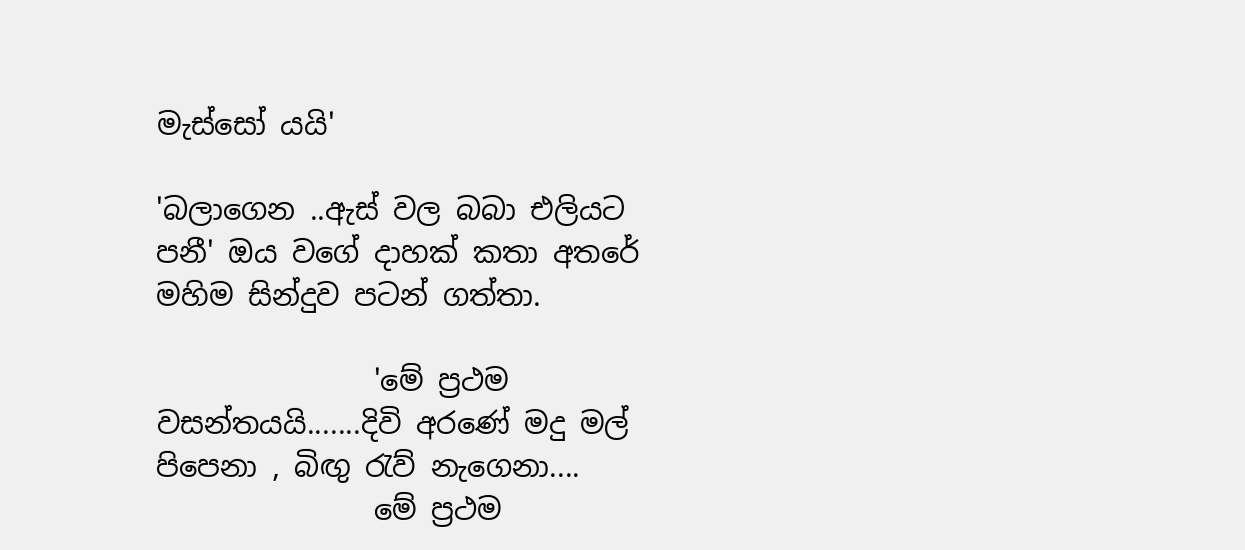මැස්සෝ යයි'

'බලාගෙන ..ඇස් වල බබා එලියට පනී' ඔය වගේ දාහක් කතා අතරේ මහිම සින්දුව පටන් ගත්තා.

               'මේ ප්‍රථම වසන්තයයි.......දිවි අරණේ මදු මල් පිපෙනා , බිඟු රැව් නැගෙනා....
               මේ ප්‍රථම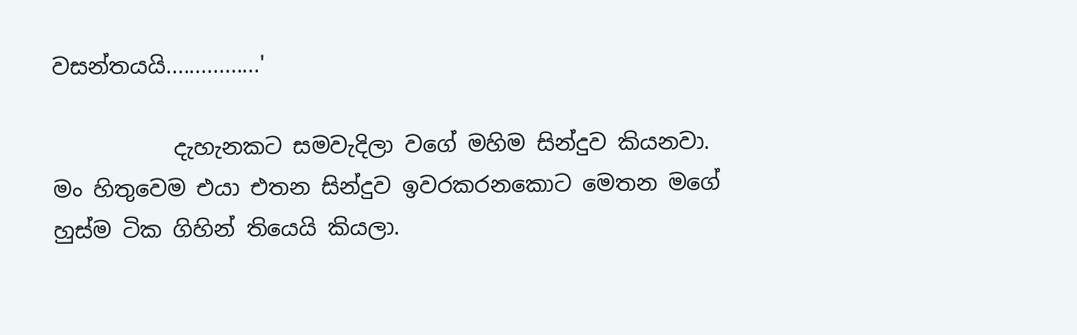වසන්තයයි................'

           දැහැනකට සමවැදිලා වගේ මහිම සින්දුව කියනවා. මං හිතුවෙම එයා එතන සින්දුව ඉවරකරනකොට මෙතන මගේ හුස්ම ටික ගිහින් තියෙයි කියලා.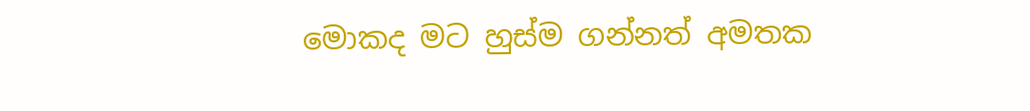මොකද මට හුස්ම ගන්නත් අමතක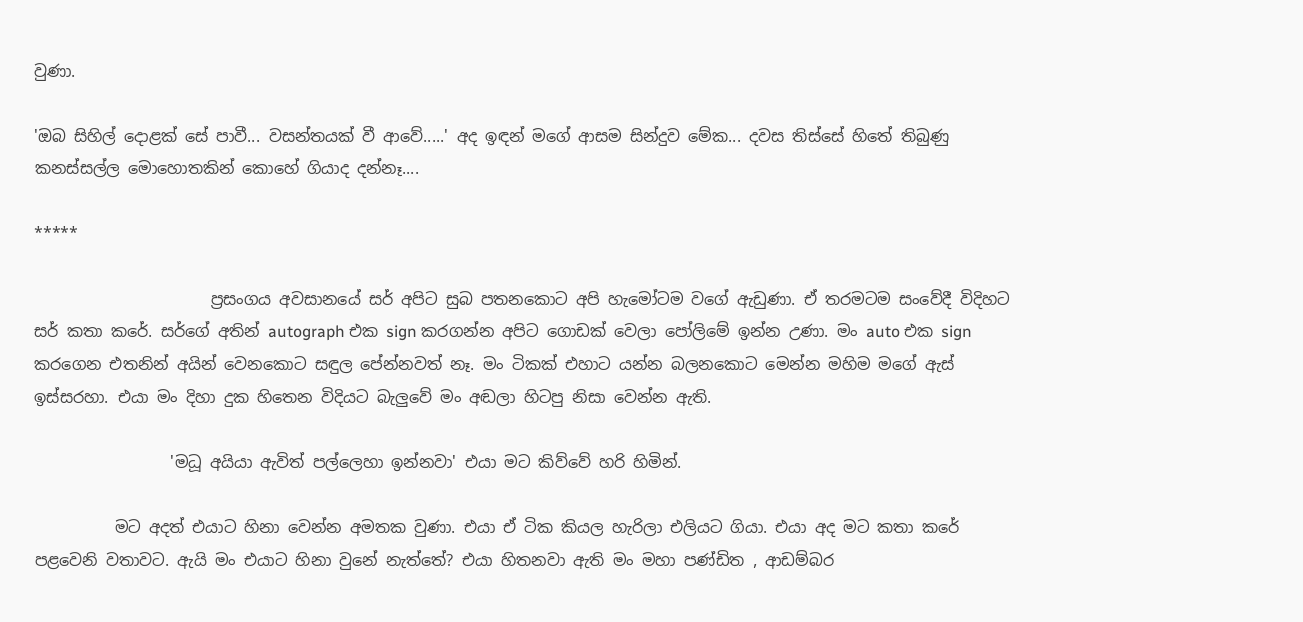වුණා.

'ඔබ සිහිල් දොළක් සේ පාවී... වසන්තයක් වී ආවේ.....' අද ඉඳන් මගේ ආසම සින්දුව මේක... දවස තිස්සේ හිතේ තිබුණු කනස්සල්ල මොහොතකින් කොහේ ගියාද දන්නෑ....

*****

                      ප්‍රසංගය අවසානයේ සර් අපිට සුබ පතනකොට අපි හැමෝටම වගේ ඇඩුණා. ඒ තරමටම සංවේදී විදිහට සර් කතා කරේ. සර්ගේ අතින් autograph එක sign කරගන්න අපිට ගොඩක් වෙලා පෝලිමේ ඉන්න උණා. මං auto එක sign කරගෙන එතනින් අයින් වෙනකොට සඳුල පේන්නවත් නෑ. මං ටිකක් එහාට යන්න බලනකොට මෙන්න මහිම මගේ ඇස් ඉස්සරහා. එයා මං දිහා දුක හිතෙන විදියට බැලුවේ මං අඬලා හිටපු නිසා වෙන්න ඇති.

                 'මධූ අයියා ඇවිත් පල්ලෙහා ඉන්නවා' එයා මට කිව්වේ හරි හිමින්.

          මට අදත් එයාට හිනා වෙන්න අමතක වුණා. එයා ඒ ටික කියල හැරිලා එලියට ගියා. එයා අද මට කතා කරේ පළවෙනි වතාවට. ඇයි මං එයාට හිනා වුනේ නැත්තේ? එයා හිතනවා ඇති මං මහා පණ්ඩිත , ආඩම්බර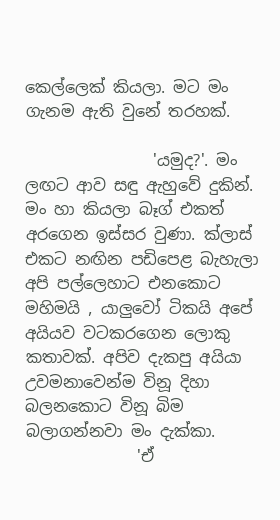කෙල්ලෙක් කියලා. මට මං ගැනම ඇති වුනේ තරහක්.

                'යමුද?'. මං ලඟට ආව සඳු ඇහුවේ දුකින්. මං හා කියලා බෑග් එකත් අරගෙන ඉස්සර වුණා. ක්ලාස් එකට නඟින පඩිපෙළ බැහැලා අපි පල්ලෙහාට එනකොට මහිමයි , යාලුවෝ ටිකයි අපේ අයියව වටකරගෙන ලොකු කතාවක්. අපිව දැකපු අයියා උවමනාවෙන්ම විනූ දිහා බලනකොට විනූ බිම බලාගන්නවා මං දැක්කා.
              'ඒ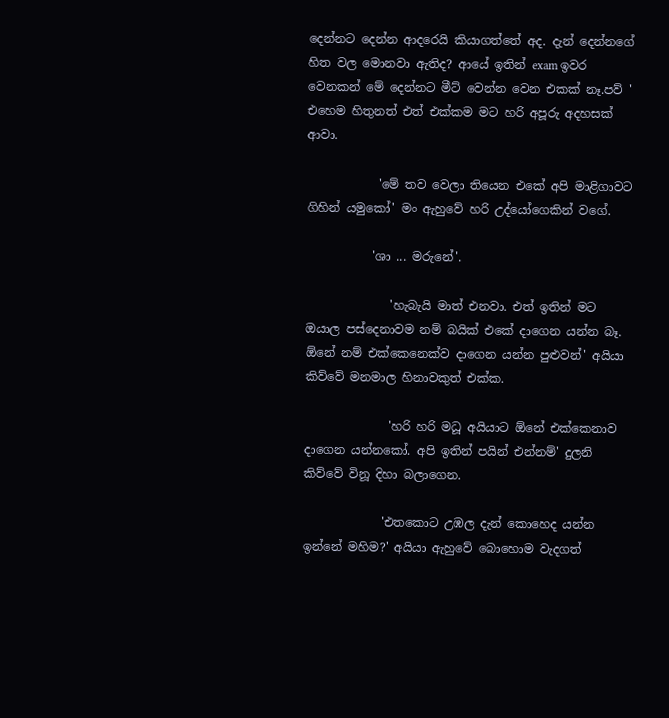දෙන්නට දෙන්න ආදරෙයි කියාගත්තේ අද. දැන් දෙන්නගේ හිත වල මොනවා ඇතිද? ආයේ ඉතින් exam ඉවර වෙනකන් මේ දෙන්නට මීට් වෙන්න වෙන එකක් නෑ.පව් ' එහෙම හිතුනත් එත් එක්කම මට හරි අපූරු අදහසක් ආවා.

            'මේ තව වෙලා තියෙන එකේ අපි මාළිගාවට ගිහින් යමුකෝ' මං ඇහුවේ හරි උද්යෝගෙකින් වගේ.

           'ශා ... මරුනේ'.

              'හැබැයි මාත් එනවා. එත් ඉතින් මට ඔයාල පස්දෙනාවම නම් බයික් එකේ දාගෙන යන්න බෑ. ඕනේ නම් එක්කෙනෙක්ව දාගෙන යන්න පුළුවන්' අයියා කිව්වේ මනමාල හිනාවකුත් එක්ක.

              'හරි හරි මධූ අයියාට ඕනේ එක්කෙනාව දාගෙන යන්නකෝ. අපි ඉතින් පයින් එන්නම්' දුලනි කිව්වේ විනූ දිහා බලාගෙන.

             'එතකොට උඹල දැන් කොහෙද යන්න ඉන්නේ මහිම?' අයියා ඇහුවේ බොහොම වැදගත්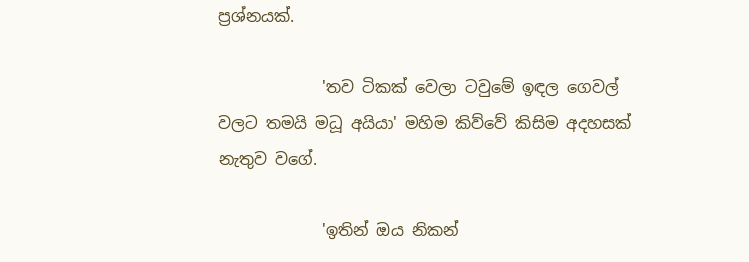ප්‍රශ්නයක්.

             'තව ටිකක් වෙලා ටවුමේ ඉඳල ගෙවල් වලට තමයි මධූ අයියා' මහිම කිව්වේ කිසිම අදහසක් නැතුව වගේ.

             'ඉතින් ඔය නිකන්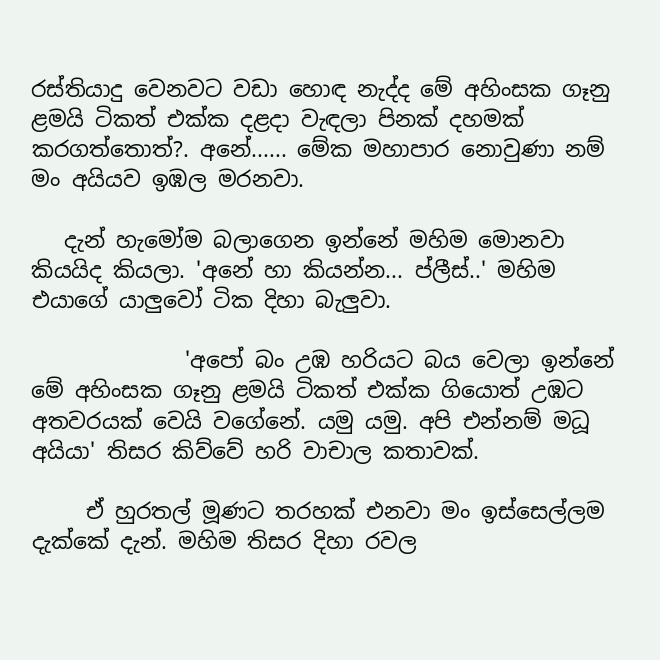රස්තියාදු වෙනවට වඩා හොඳ නැද්ද මේ අහිංසක ගෑනු ළමයි ටිකත් එක්ක දළදා වැඳලා පිනක් දහමක් කරගත්තොත්?. අනේ...... මේක මහාපාර නොවුණා නම් මං අයියව ඉඹල මරනවා.

   දැන් හැමෝම බලාගෙන ඉන්නේ මහිම මොනවා කියයිද කියලා. 'අනේ හා කියන්න... ප්ලීස්..' මහිම එයාගේ යාලුවෝ ටික දිහා බැලුවා.

              'අපෝ බං උඹ හරියට බය වෙලා ඉන්නේ මේ අහිංසක ගෑනු ළමයි ටිකත් එක්ක ගියොත් උඹට අතවරයක් වෙයි වගේනේ. යමු යමු. අපි එන්නම් මධූ අයියා' තිසර කිව්වේ හරි වාචාල කතාවක්.

     ඒ හුරතල් මූණට තරහක් එනවා මං ඉස්සෙල්ලම දැක්කේ දැන්. මහිම තිසර දිහා රවල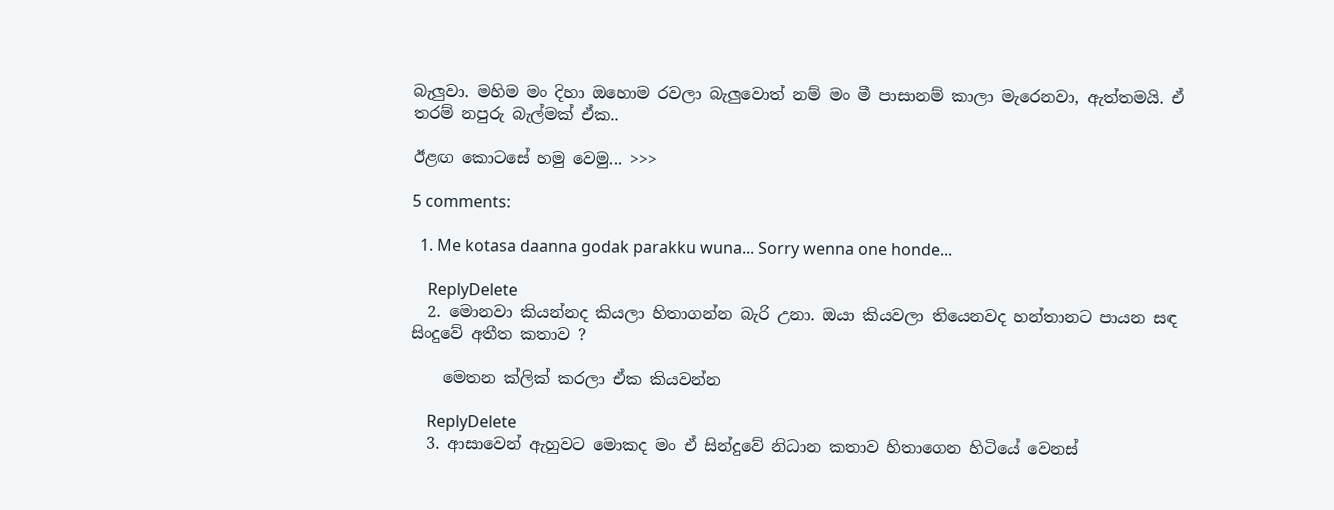බැලුවා. මහිම මං දිහා ඔහොම රවලා බැලුවොත් නම් මං මී පාසානම් කාලා මැරෙනවා, ඇත්තමයි. ඒ තරම් නපුරු බැල්මක් ඒක..

ඊළඟ කොටසේ හමු වෙමු... >>>

5 comments:

  1. Me kotasa daanna godak parakku wuna... Sorry wenna one honde...

    ReplyDelete
  2. මොනවා කියන්නද කියලා හිතාගන්න බැරි උනා. ඔයා කියවලා තියෙනවද හන්තානට පායන සඳ සිංදුවේ අතීත කතාව ?

    මෙතන ක්ලික් කරලා ඒක කියවන්න

    ReplyDelete
  3. ආසාවෙන් ඇහුවට මොකද මං ඒ සින්දුවේ නිධාන කතාව හිතාගෙන හිටියේ වෙනස්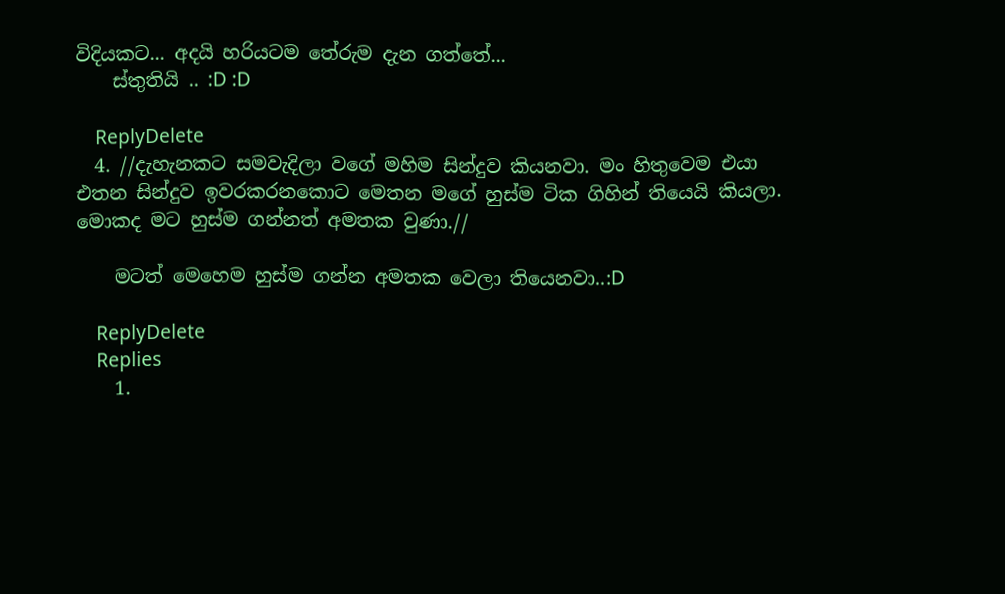විදියකට... අදයි හරියටම තේරුම දැන ගත්තේ...
    ස්තුතියි .. :D :D

    ReplyDelete
  4. //දැහැනකට සමවැදිලා වගේ මහිම සින්දුව කියනවා. මං හිතුවෙම එයා එතන සින්දුව ඉවරකරනකොට මෙතන මගේ හුස්ම ටික ගිහින් තියෙයි කියලා. මොකද මට හුස්ම ගන්නත් අමතක වුණා.//

    මටත් මෙහෙම හුස්ම ගන්න අමතක වෙලා තියෙනවා..:D

    ReplyDelete
    Replies
    1.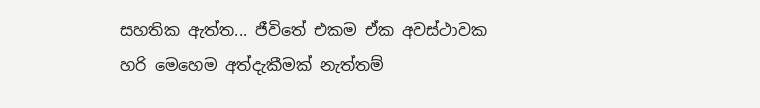සහතික ඇත්ත... ජීවිතේ එකම ඒක අවස්ථාවක හරි මෙහෙම අත්දැකීමක් නැත්තම්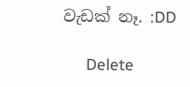වැඩක් නෑ. :DD

      Delete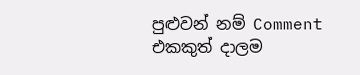පුළුවන් නම් Comment එකකුත් දාලම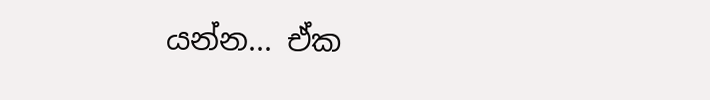යන්න... ඒක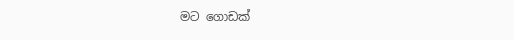මට ගොඩක්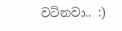වටිනවා.. :)